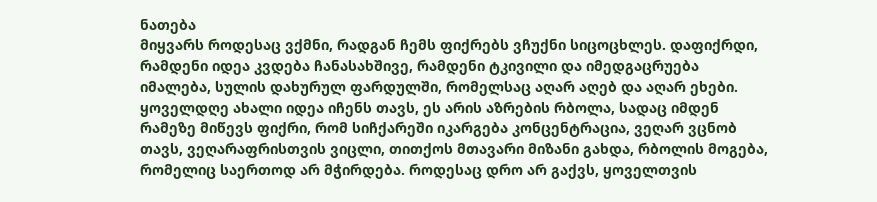ნათება
მიყვარს როდესაც ვქმნი, რადგან ჩემს ფიქრებს ვჩუქნი სიცოცხლეს. დაფიქრდი, რამდენი იდეა კვდება ჩანასახშივე, რამდენი ტკივილი და იმედგაცრუება იმალება, სულის დახურულ ფარდულში, რომელსაც აღარ აღებ და აღარ ეხები. ყოველდღე ახალი იდეა იჩენს თავს, ეს არის აზრების რბოლა, სადაც იმდენ რამეზე მიწევს ფიქრი, რომ სიჩქარეში იკარგება კონცენტრაცია, ვეღარ ვცნობ თავს, ვეღარაფრისთვის ვიცლი, თითქოს მთავარი მიზანი გახდა, რბოლის მოგება, რომელიც საერთოდ არ მჭირდება. როდესაც დრო არ გაქვს, ყოველთვის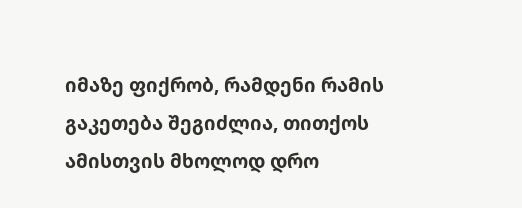იმაზე ფიქრობ, რამდენი რამის გაკეთება შეგიძლია, თითქოს ამისთვის მხოლოდ დრო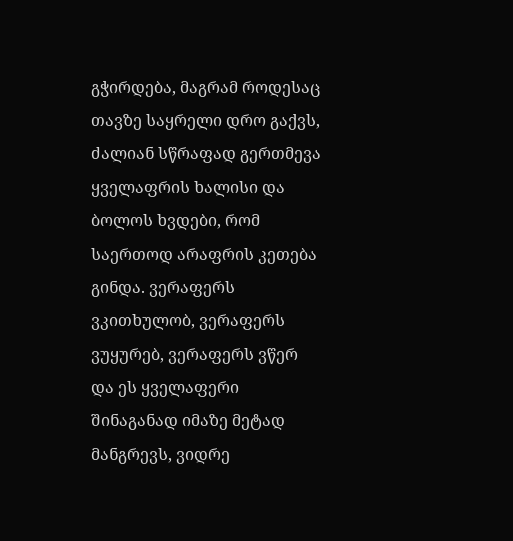გჭირდება, მაგრამ როდესაც თავზე საყრელი დრო გაქვს, ძალიან სწრაფად გერთმევა ყველაფრის ხალისი და ბოლოს ხვდები, რომ საერთოდ არაფრის კეთება გინდა. ვერაფერს ვკითხულობ, ვერაფერს ვუყურებ, ვერაფერს ვწერ და ეს ყველაფერი შინაგანად იმაზე მეტად მანგრევს, ვიდრე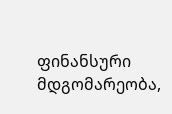ფინანსური მდგომარეობა,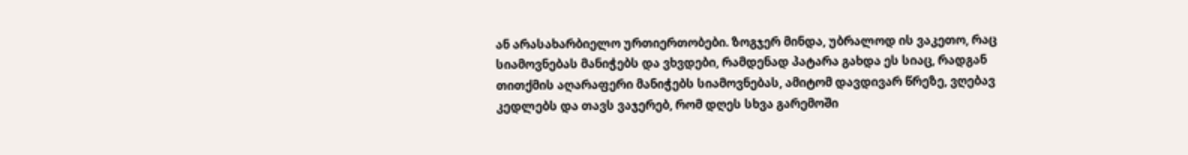ან არასახარბიელო ურთიერთობები. ზოგჯერ მინდა, უბრალოდ ის ვაკეთო, რაც სიამოვნებას მანიჭებს და ვხვდები, რამდენად პატარა გახდა ეს სიაც, რადგან თითქმის აღარაფერი მანიჭებს სიამოვნებას, ამიტომ დავდივარ წრეზე, ვღებავ კედლებს და თავს ვაჯერებ, რომ დღეს სხვა გარემოში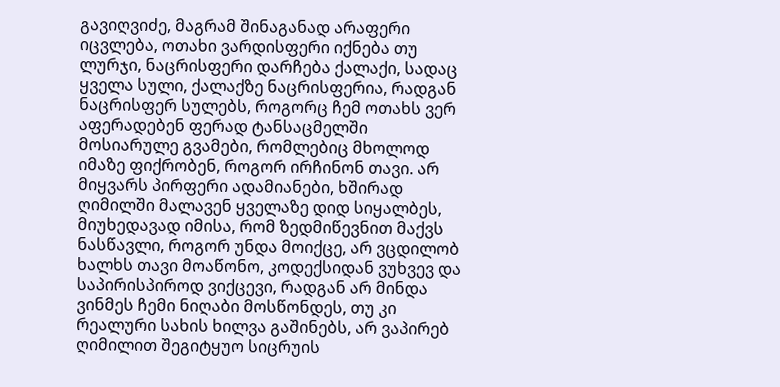გავიღვიძე, მაგრამ შინაგანად არაფერი იცვლება, ოთახი ვარდისფერი იქნება თუ ლურჯი, ნაცრისფერი დარჩება ქალაქი, სადაც ყველა სული, ქალაქზე ნაცრისფერია, რადგან ნაცრისფერ სულებს, როგორც ჩემ ოთახს ვერ აფერადებენ ფერად ტანსაცმელში მოსიარულე გვამები, რომლებიც მხოლოდ იმაზე ფიქრობენ, როგორ ირჩინონ თავი. არ მიყვარს პირფერი ადამიანები, ხშირად ღიმილში მალავენ ყველაზე დიდ სიყალბეს, მიუხედავად იმისა, რომ ზედმიწევნით მაქვს ნასწავლი, როგორ უნდა მოიქცე, არ ვცდილობ ხალხს თავი მოაწონო, კოდექსიდან ვუხვევ და საპირისპიროდ ვიქცევი, რადგან არ მინდა ვინმეს ჩემი ნიღაბი მოსწონდეს, თუ კი რეალური სახის ხილვა გაშინებს, არ ვაპირებ ღიმილით შეგიტყუო სიცრუის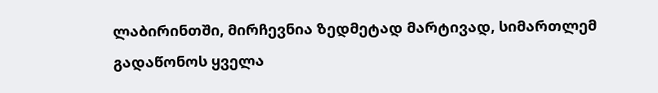ლაბირინთში, მირჩევნია ზედმეტად მარტივად, სიმართლემ გადაწონოს ყველა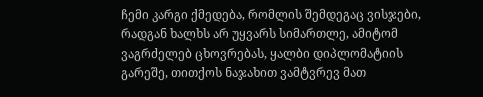ჩემი კარგი ქმედება, რომლის შემდეგაც ვისჯები, რადგან ხალხს არ უყვარს სიმართლე, ამიტომ ვაგრძელებ ცხოვრებას, ყალბი დიპლომატიის გარეშე, თითქოს ნაჯახით ვამტვრევ მათ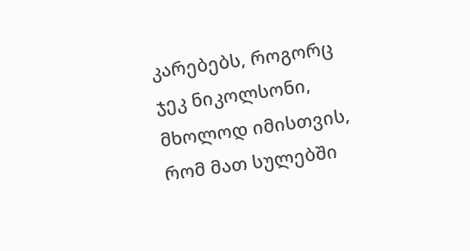კარებებს, როგორც ჯეკ ნიკოლსონი, მხოლოდ იმისთვის, რომ მათ სულებში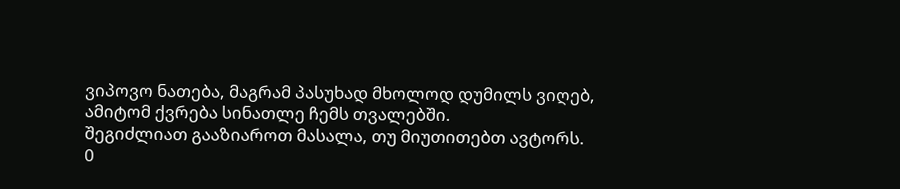ვიპოვო ნათება, მაგრამ პასუხად მხოლოდ დუმილს ვიღებ, ამიტომ ქვრება სინათლე ჩემს თვალებში.
შეგიძლიათ გააზიაროთ მასალა, თუ მიუთითებთ ავტორს.
0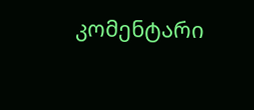კომენტარი